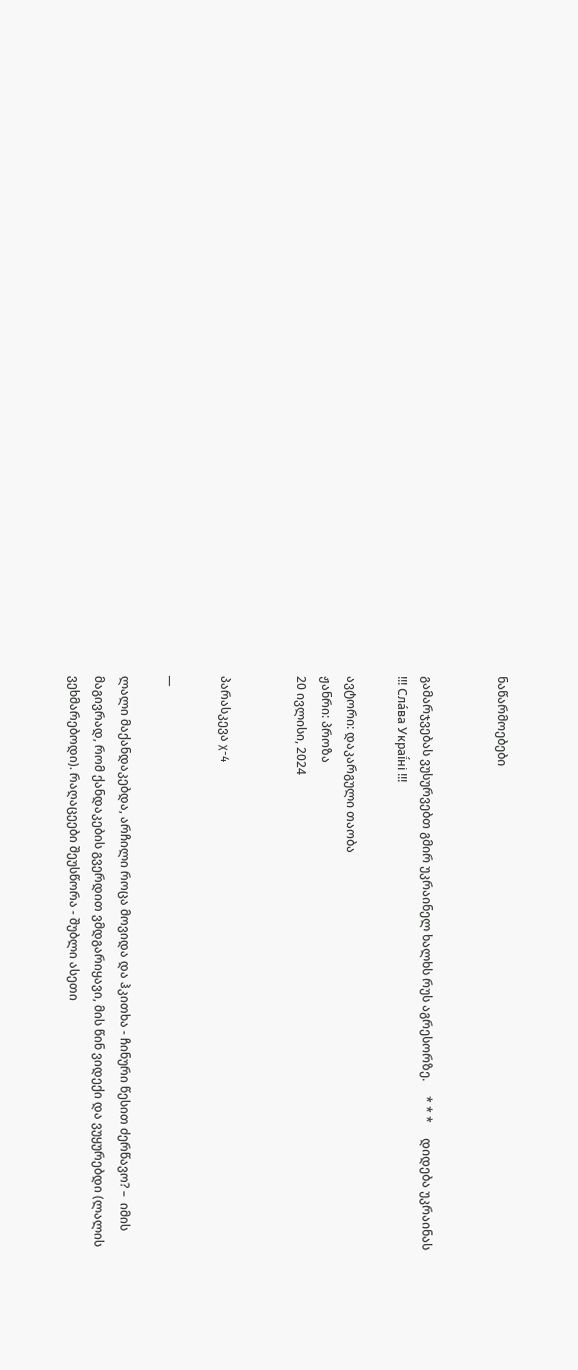ნაწარმოებები


გამარჯვებას ვუსურვებთ გმირ უკრაინელ ხალხს რუს აგრესორზე.     * * *     დიდება უკრაინას !!! Сла́ва Украї́ні !!!

ავტორი: დაკარგული თაობა
ჟანრი: პროზა
20 ივლისი, 2024


პარასკევა χ-4

__

ლალი მაქანდაკებდა, არჩილი როცა მოვიდა და ჰკითხა - ჩინური წესით ძერწავო? –  იმის მაგივრად, რომ ქანდაკების გვერდით ვმდგარიყავი, მის წინ ვიდექი და ვუყურებდი (ლალის ვეხმარებოდი). რაღაცეები შეუსწორა - შუბლი ასეთი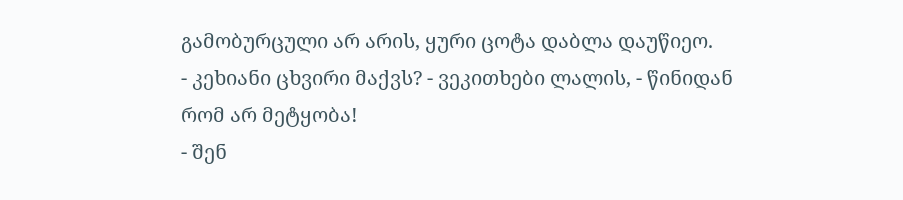გამობურცული არ არის, ყური ცოტა დაბლა დაუწიეო.
- კეხიანი ცხვირი მაქვს? - ვეკითხები ლალის, - წინიდან რომ არ მეტყობა!
- შენ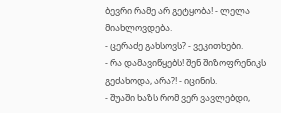ბევრი რამე არ გეტყობა! - ლელა მიახლოვდება.
- ცერაძე გახსოვს? - ვეკითხები.
- რა დამავიწყებს! შენ შიზოფრენიკს გეძახოდა, არა?! - იცინის.
- შუაში ხაზს რომ ვერ ვავლებდი,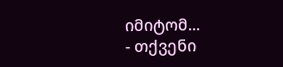იმიტომ...
- თქვენი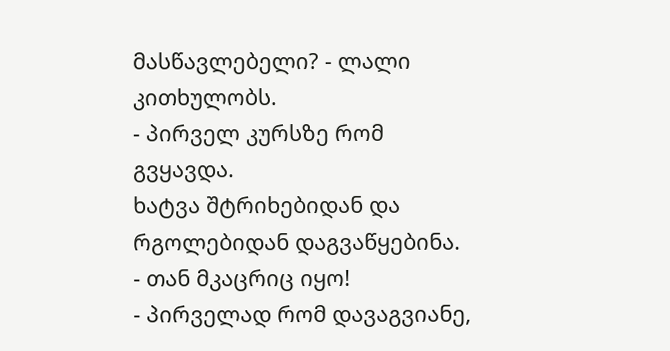მასწავლებელი? - ლალი კითხულობს.
- პირველ კურსზე რომ გვყავდა.
ხატვა შტრიხებიდან და რგოლებიდან დაგვაწყებინა.
- თან მკაცრიც იყო!
- პირველად რომ დავაგვიანე,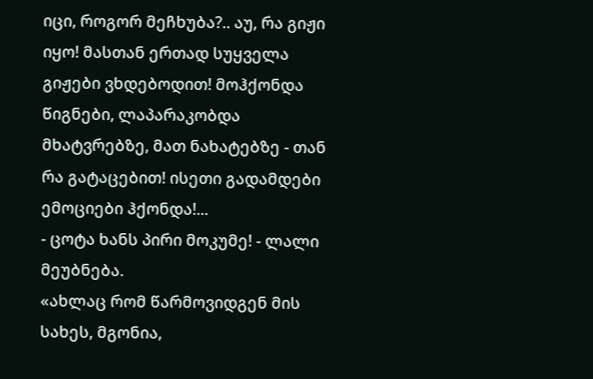იცი, როგორ მეჩხუბა?.. აუ, რა გიჟი იყო! მასთან ერთად სუყველა გიჟები ვხდებოდით! მოჰქონდა წიგნები, ლაპარაკობდა მხატვრებზე, მათ ნახატებზე - თან რა გატაცებით! ისეთი გადამდები ემოციები ჰქონდა!...
- ცოტა ხანს პირი მოკუმე! - ლალი მეუბნება.
«ახლაც რომ წარმოვიდგენ მის სახეს, მგონია,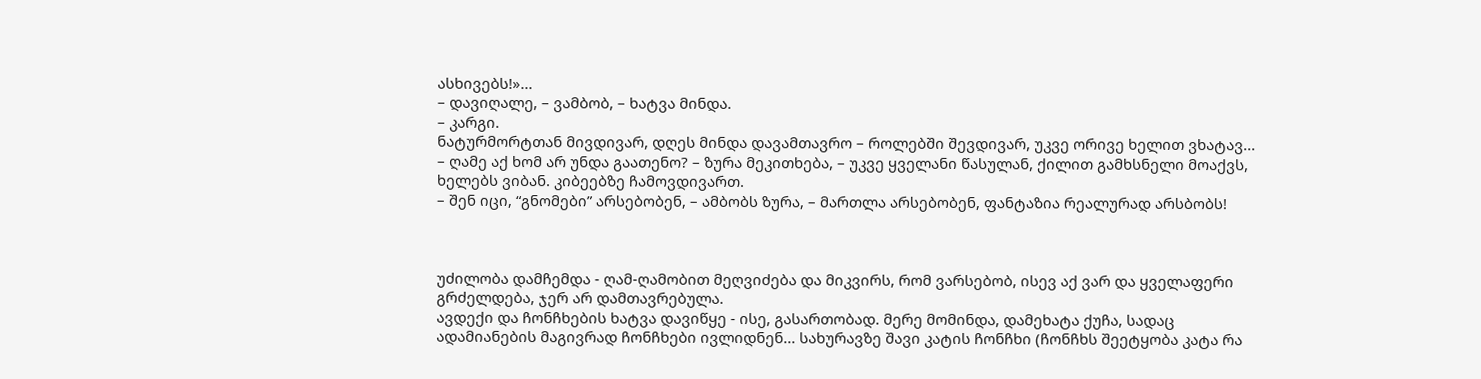ასხივებს!»...
– დავიღალე, – ვამბობ, – ხატვა მინდა.
– კარგი.
ნატურმორტთან მივდივარ, დღეს მინდა დავამთავრო – როლებში შევდივარ, უკვე ორივე ხელით ვხატავ...
– ღამე აქ ხომ არ უნდა გაათენო? – ზურა მეკითხება, – უკვე ყველანი წასულან, ქილით გამხსნელი მოაქვს, ხელებს ვიბან. კიბეებზე ჩამოვდივართ.
– შენ იცი, “გნომები” არსებობენ, – ამბობს ზურა, – მართლა არსებობენ, ფანტაზია რეალურად არსბობს!



უძილობა დამჩემდა - ღამ-ღამობით მეღვიძება და მიკვირს, რომ ვარსებობ, ისევ აქ ვარ და ყველაფერი გრძელდება, ჯერ არ დამთავრებულა.
ავდექი და ჩონჩხების ხატვა დავიწყე - ისე, გასართობად. მერე მომინდა, დამეხატა ქუჩა, სადაც ადამიანების მაგივრად ჩონჩხები ივლიდნენ... სახურავზე შავი კატის ჩონჩხი (ჩონჩხს შეეტყობა კატა რა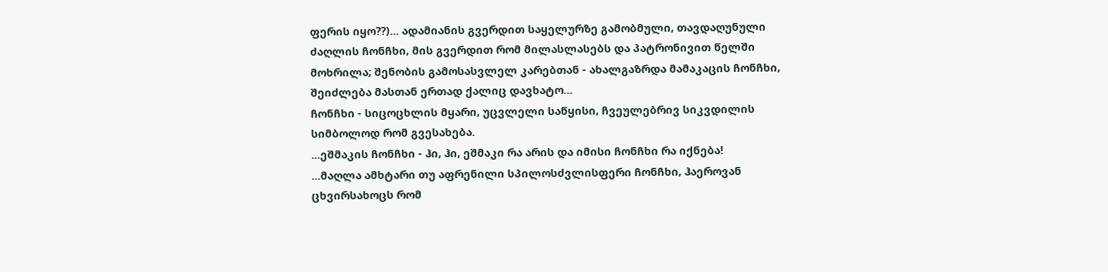ფერის იყო??)... ადამიანის გვერდით საყელურზე გამობმული, თავდაღუნული ძაღლის ჩონჩხი, მის გვერდით რომ მილასლასებს და პატრონივით წელში მოხრილა; შენობის გამოსასვლელ კარებთან - ახალგაზრდა მამაკაცის ჩონჩხი, შეიძლება მასთან ერთად ქალიც დავხატო...
ჩონჩხი - სიცოცხლის მყარი, უცვლელი საწყისი, ჩვეულებრივ სიკვდილის სიმბოლოდ რომ გვესახება.
...ეშმაკის ჩონჩხი - ჰი, ჰი, ეშმაკი რა არის და იმისი ჩონჩხი რა იქნება!
...მაღლა ამხტარი თუ აფრენილი სპილოსძვლისფერი ჩონჩხი, ჰაეროვან ცხვირსახოცს რომ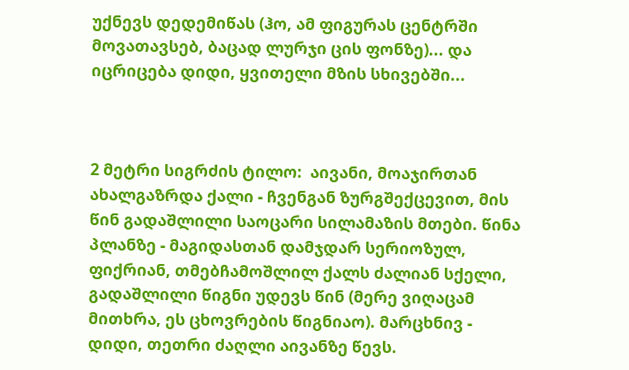უქნევს დედემიწას (ჰო, ამ ფიგურას ცენტრში მოვათავსებ, ბაცად ლურჯი ცის ფონზე)... და იცრიცება დიდი, ყვითელი მზის სხივებში...



2 მეტრი სიგრძის ტილო:  აივანი, მოაჯირთან ახალგაზრდა ქალი - ჩვენგან ზურგშექცევით, მის წინ გადაშლილი საოცარი სილამაზის მთები. წინა პლანზე - მაგიდასთან დამჯდარ სერიოზულ, ფიქრიან, თმებჩამოშლილ ქალს ძალიან სქელი, გადაშლილი წიგნი უდევს წინ (მერე ვიღაცამ მითხრა, ეს ცხოვრების წიგნიაო). მარცხნივ - დიდი, თეთრი ძაღლი აივანზე წევს.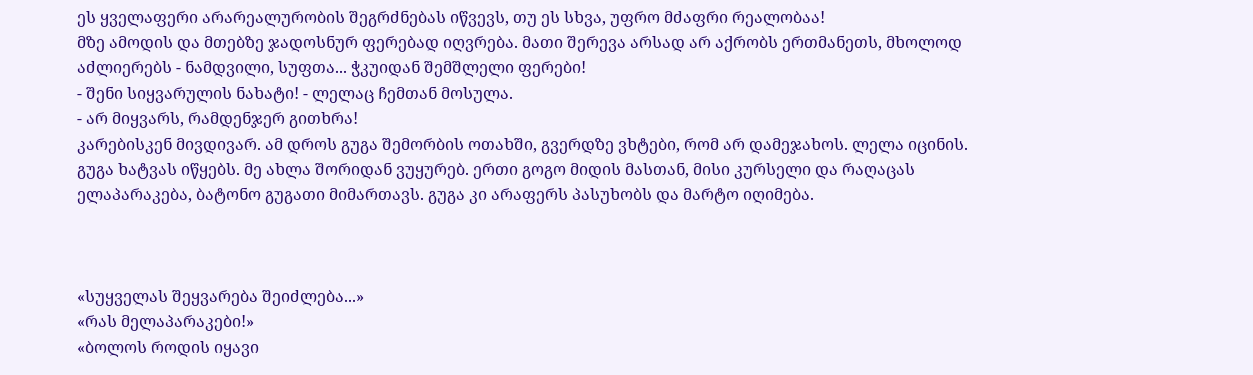ეს ყველაფერი არარეალურობის შეგრძნებას იწვევს, თუ ეს სხვა, უფრო მძაფრი რეალობაა!
მზე ამოდის და მთებზე ჯადოსნურ ფერებად იღვრება. მათი შერევა არსად არ აქრობს ერთმანეთს, მხოლოდ აძლიერებს - ნამდვილი, სუფთა... ჭკუიდან შემშლელი ფერები!
- შენი სიყვარულის ნახატი! - ლელაც ჩემთან მოსულა.
- არ მიყვარს, რამდენჯერ გითხრა!
კარებისკენ მივდივარ. ამ დროს გუგა შემორბის ოთახში, გვერდზე ვხტები, რომ არ დამეჯახოს. ლელა იცინის.
გუგა ხატვას იწყებს. მე ახლა შორიდან ვუყურებ. ერთი გოგო მიდის მასთან, მისი კურსელი და რაღაცას ელაპარაკება, ბატონო გუგათი მიმართავს. გუგა კი არაფერს პასუხობს და მარტო იღიმება.



«სუყველას შეყვარება შეიძლება...»
«რას მელაპარაკები!»
«ბოლოს როდის იყავი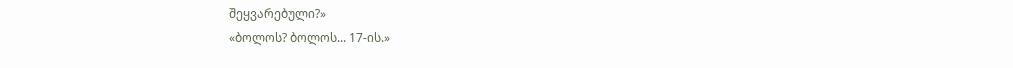შეყვარებული?»
«ბოლოს? ბოლოს... 17-ის.»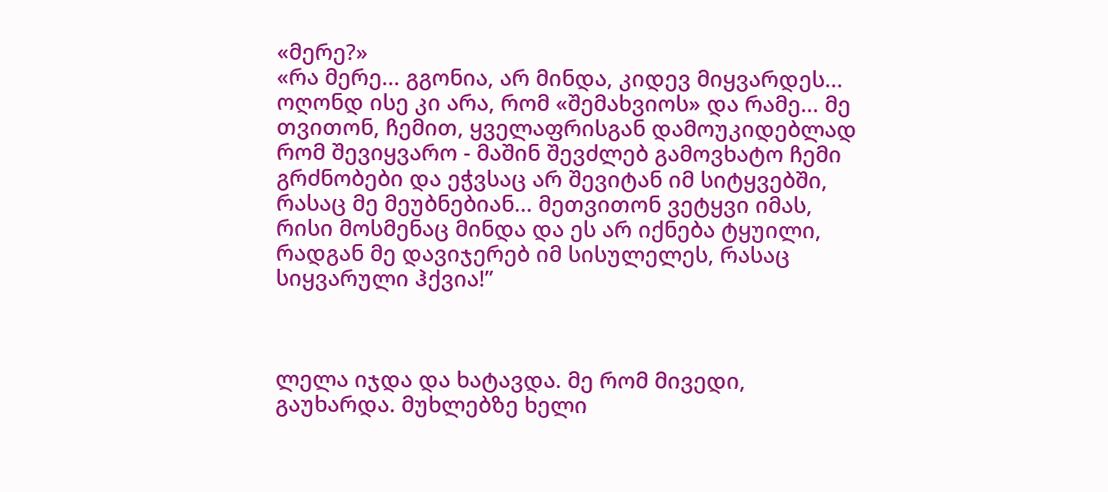«მერე?»
«რა მერე... გგონია, არ მინდა, კიდევ მიყვარდეს... ოღონდ ისე კი არა, რომ «შემახვიოს» და რამე... მე თვითონ, ჩემით, ყველაფრისგან დამოუკიდებლად რომ შევიყვარო - მაშინ შევძლებ გამოვხატო ჩემი გრძნობები და ეჭვსაც არ შევიტან იმ სიტყვებში, რასაც მე მეუბნებიან... მეთვითონ ვეტყვი იმას, რისი მოსმენაც მინდა და ეს არ იქნება ტყუილი, რადგან მე დავიჯერებ იმ სისულელეს, რასაც სიყვარული ჰქვია!”



ლელა იჯდა და ხატავდა. მე რომ მივედი, გაუხარდა. მუხლებზე ხელი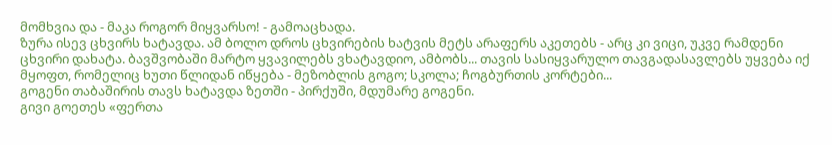მომხვია და - მაკა როგორ მიყვარსო! - გამოაცხადა.
ზურა ისევ ცხვირს ხატავდა. ამ ბოლო დროს ცხვირების ხატვის მეტს არაფერს აკეთებს - არც კი ვიცი, უკვე რამდენი ცხვირი დახატა. ბავშვობაში მარტო ყვავილებს ვხატავდიო, ამბობს... თავის სასიყვარულო თავგადასავლებს უყვება იქ მყოფთ, რომელიც ხუთი წლიდან იწყება - მეზობლის გოგო; სკოლა; ჩოგბურთის კორტები...
გოგენი თაბაშირის თავს ხატავდა ზეთში - პირქუში, მდუმარე გოგენი.
გივი გოეთეს «ფერთა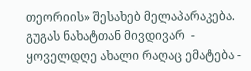თეორიის» შესახებ მელაპარაკება.
გუგას ნახატთან მივდივარ  - ყოველდღე ახალი რაღაც ემატება -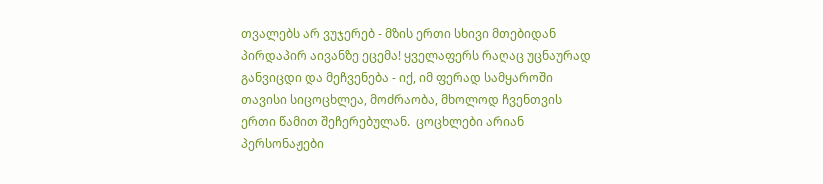თვალებს არ ვუჯერებ - მზის ერთი სხივი მთებიდან პირდაპირ აივანზე ეცემა! ყველაფერს რაღაც უცნაურად განვიცდი და მეჩვენება - იქ, იმ ფერად სამყაროში თავისი სიცოცხლეა, მოძრაობა, მხოლოდ ჩვენთვის ერთი წამით შეჩერებულან.  ცოცხლები არიან პერსონაჟები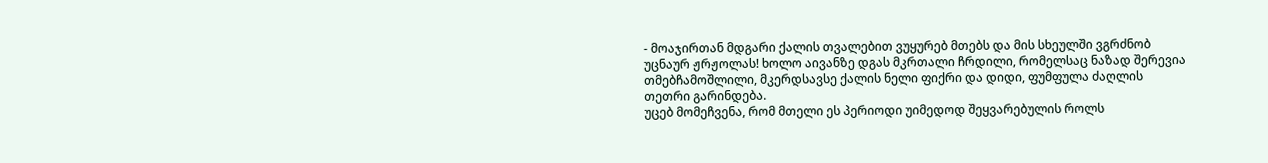- მოაჯირთან მდგარი ქალის თვალებით ვუყურებ მთებს და მის სხეულში ვგრძნობ უცნაურ ჟრჟოლას! ხოლო აივანზე დგას მკრთალი ჩრდილი, რომელსაც ნაზად შერევია თმებჩამოშლილი, მკერდსავსე ქალის ნელი ფიქრი და დიდი, ფუმფულა ძაღლის თეთრი გარინდება.
უცებ მომეჩვენა, რომ მთელი ეს პერიოდი უიმედოდ შეყვარებულის როლს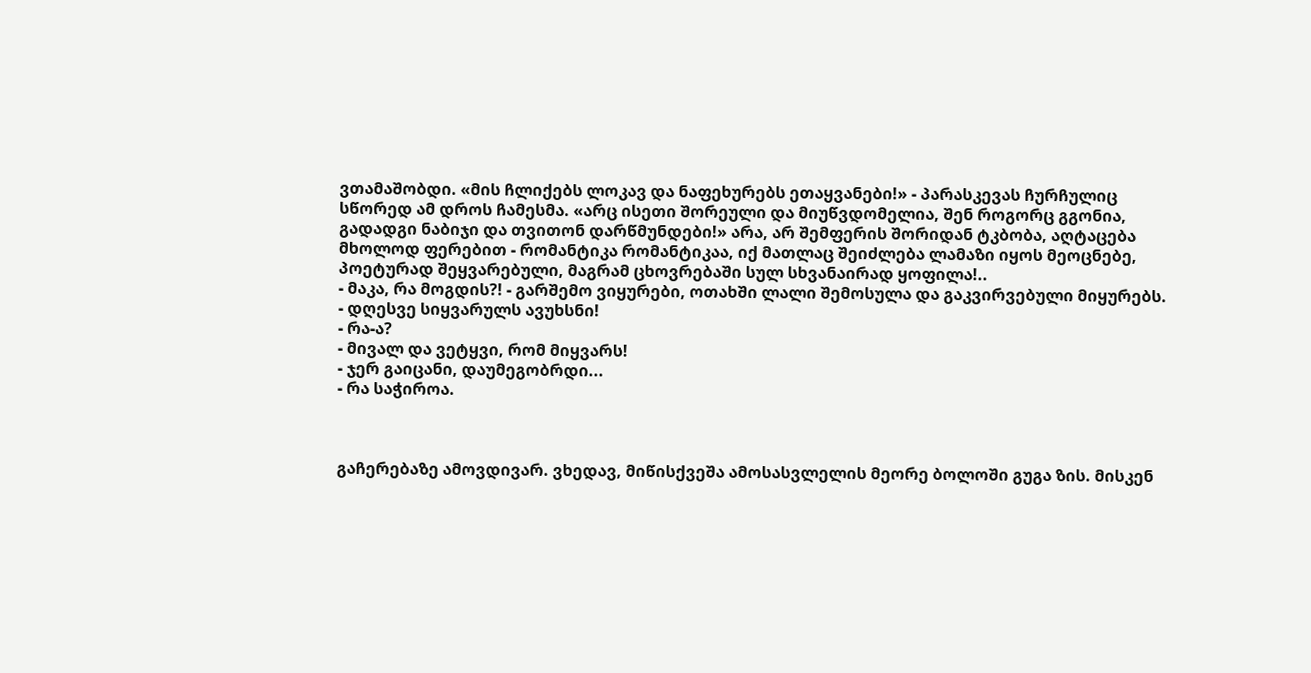ვთამაშობდი. «მის ჩლიქებს ლოკავ და ნაფეხურებს ეთაყვანები!» - პარასკევას ჩურჩულიც სწორედ ამ დროს ჩამესმა. «არც ისეთი შორეული და მიუწვდომელია, შენ როგორც გგონია, გადადგი ნაბიჯი და თვითონ დარწმუნდები!» არა, არ შემფერის შორიდან ტკბობა, აღტაცება მხოლოდ ფერებით - რომანტიკა რომანტიკაა, იქ მათლაც შეიძლება ლამაზი იყოს მეოცნებე, პოეტურად შეყვარებული, მაგრამ ცხოვრებაში სულ სხვანაირად ყოფილა!..
- მაკა, რა მოგდის?! - გარშემო ვიყურები, ოთახში ლალი შემოსულა და გაკვირვებული მიყურებს.
- დღესვე სიყვარულს ავუხსნი!
- რა-ა?
- მივალ და ვეტყვი, რომ მიყვარს!
- ჯერ გაიცანი, დაუმეგობრდი...
- რა საჭიროა.



გაჩერებაზე ამოვდივარ. ვხედავ, მიწისქვეშა ამოსასვლელის მეორე ბოლოში გუგა ზის. მისკენ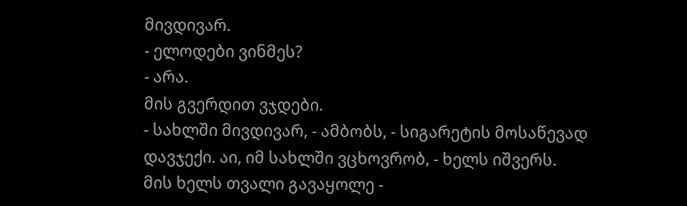მივდივარ.
- ელოდები ვინმეს?
- არა.
მის გვერდით ვჯდები.
- სახლში მივდივარ, - ამბობს, - სიგარეტის მოსაწევად დავჯექი. აი, იმ სახლში ვცხოვრობ, - ხელს იშვერს.
მის ხელს თვალი გავაყოლე -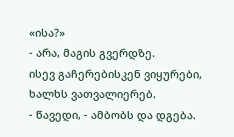«ისა?»
- არა, მაგის გვერდზე.
ისევ გაჩერებისკენ ვიყურები, ხალხს ვათვალიერებ.
- წავედი, - ამბობს და დგება.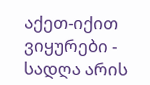აქეთ-იქით ვიყურები - სადღა არის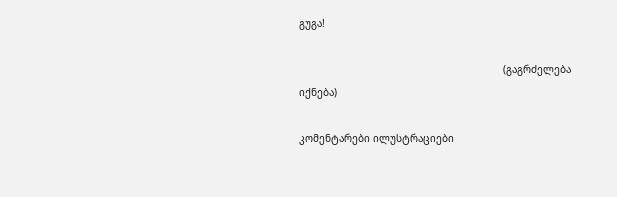გუგა!

                                                                    (გაგრძელება იქნება)

კომენტარები ილუსტრაციები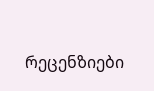რეცენზიები